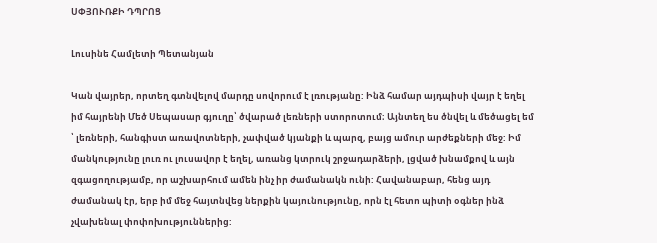ՍՓՅՈՒՌՔԻ ԴՊՐՈՑ

Լուսինե Համլետի Պետանյան

Կան վայրեր, որտեղ գտնվելով մարդը սովորում է լռությանը: Ինձ համար այդպիսի վայր է եղել իմ հայրենի Մեծ Սեպասար գյուղը՝ ծվարած լեռների ստորոտում։ Այնտեղ ես ծնվել և մեծացել եմ ՝ լեռների, հանգիստ առավոտների, չափված կյանքի և պարզ, բայց ամուր արժեքների մեջ: Իմ մանկությունը լուռ ու լուսավոր է եղել, առանց կտրուկ շրջադարձերի, լցված խնամքով և այն զգացողությամբ, որ աշխարհում ամեն ինչ իր ժամանակն ունի: Հավանաբար, հենց այդ ժամանակ էր, երբ իմ մեջ հայտնվեց ներքին կայունությունը, որն էլ հետո պիտի օգներ ինձ չվախենալ փոփոխություններից: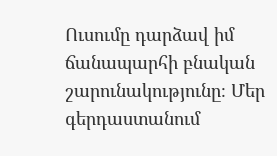Ուսումը դարձավ իմ ճանապարհի բնական շարունակությունը։ Մեր գերդաստանում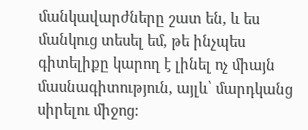մանկավարժները շատ են, և ես մանկուց տեսել եմ, թե ինչպես գիտելիքը կարող է լինել ոչ միայն մասնագիտություն, այլև՝ մարդկանց սիրելու միջոց: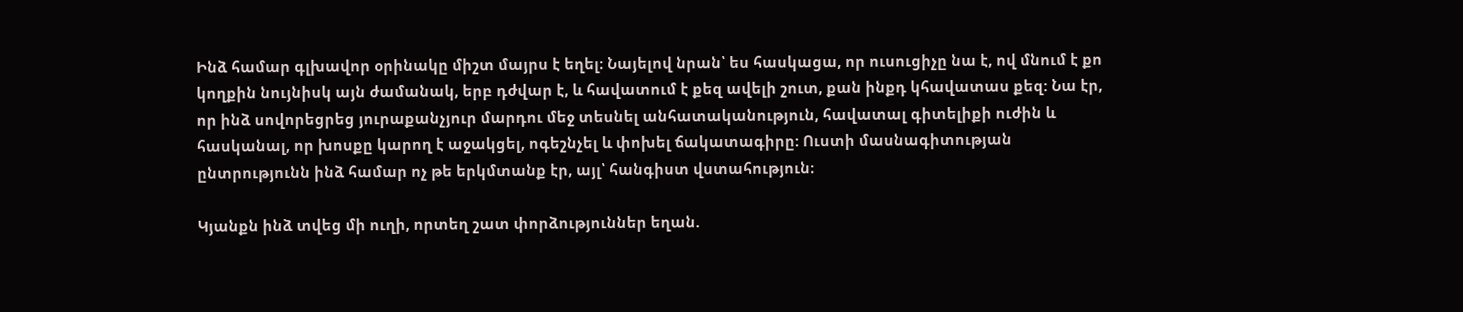Ինձ համար գլխավոր օրինակը միշտ մայրս է եղել։ Նայելով նրան՝ ես հասկացա, որ ուսուցիչը նա է, ով մնում է քո կողքին նույնիսկ այն ժամանակ, երբ դժվար է, և հավատում է քեզ ավելի շուտ, քան ինքդ կհավատաս քեզ: Նա էր, որ ինձ սովորեցրեց յուրաքանչյուր մարդու մեջ տեսնել անհատականություն, հավատալ գիտելիքի ուժին և հասկանալ, որ խոսքը կարող է աջակցել, ոգեշնչել և փոխել ճակատագիրը: Ուստի մասնագիտության ընտրությունն ինձ համար ոչ թե երկմտանք էր, այլ՝ հանգիստ վստահություն։

Կյանքն ինձ տվեց մի ուղի, որտեղ շատ փորձություններ եղան.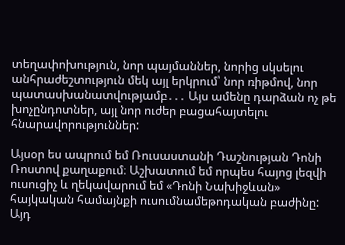տեղափոխություն, նոր պայմաններ, նորից սկսելու անհրաժեշտություն մեկ այլ երկրում՝ նոր ռիթմով, նոր պատասխանատվությամբ․․․ Այս ամենը դարձան ոչ թե խոչընդոտներ, այլ նոր ուժեր բացահայտելու հնարավորություններ:

Այսօր ես ապրում եմ Ռուսաստանի Դաշնության Դոնի Ռոստով քաղաքում։ Աշխատում եմ որպես հայոց լեզվի ուսուցիչ և ղեկավարում եմ «Դոնի Նախիջևան» հայկական համայնքի ուսումնամեթոդական բաժինը: Այդ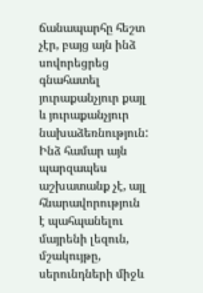ճանապարհը հեշտ չէր, բայց այն ինձ սովորեցրեց գնահատել յուրաքանչյուր քայլ և յուրաքանչյուր նախաձեռնություն: Ինձ համար այն պարզապես աշխատանք չէ, այլ հնարավորություն է պահպանելու մայրենի լեզուն, մշակույթը, սերունդների միջև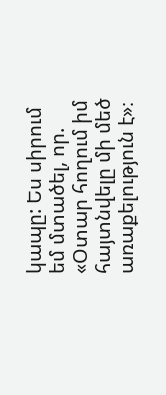կապը: Ես սիրում եմ մտածել, որ. «Օտար հողում իմ հայտնվելը մի մեծ առաքելություն է»։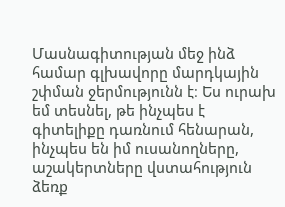Մասնագիտության մեջ ինձ համար գլխավորը մարդկային շփման ջերմությունն է։ Ես ուրախ եմ տեսնել, թե ինչպես է գիտելիքը դառնում հենարան, ինչպես են իմ ուսանողները, աշակերտները վստահություն ձեռք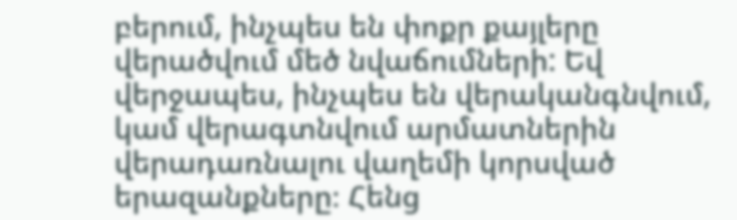բերում, ինչպես են փոքր քայլերը վերածվում մեծ նվաճումների: Եվ վերջապես, ինչպես են վերականգնվում, կամ վերագտնվում արմատներին վերադառնալու վաղեմի կորսված երազանքները։ Հենց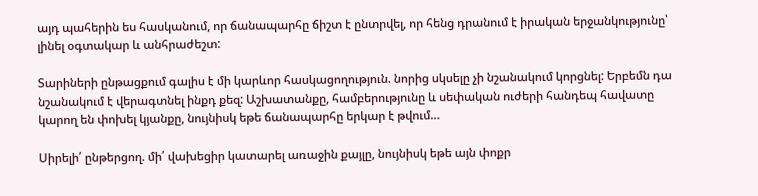այդ պահերին ես հասկանում, որ ճանապարհը ճիշտ է ընտրվել, որ հենց դրանում է իրական երջանկությունը՝ լինել օգտակար և անհրաժեշտ:

Տարիների ընթացքում գալիս է մի կարևոր հասկացողություն. նորից սկսելը չի նշանակում կորցնել: Երբեմն դա նշանակում է վերագտնել ինքդ քեզ: Աշխատանքը, համբերությունը և սեփական ուժերի հանդեպ հավատը կարող են փոխել կյանքը, նույնիսկ եթե ճանապարհը երկար է թվում…

Սիրելի՛ ընթերցող. մի՛ վախեցիր կատարել առաջին քայլը, նույնիսկ եթե այն փոքր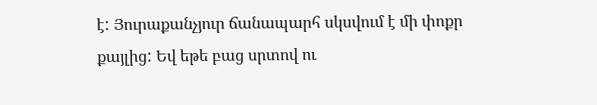է: Յուրաքանչյուր ճանապարհ սկսվում է մի փոքր քայլից: Եվ եթե բաց սրտով ու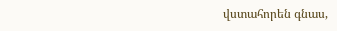վստահորեն գնաս,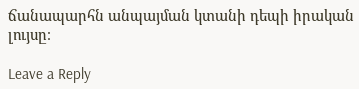ճանապարհն անպայման կտանի դեպի իրական լույսը։

Leave a Reply